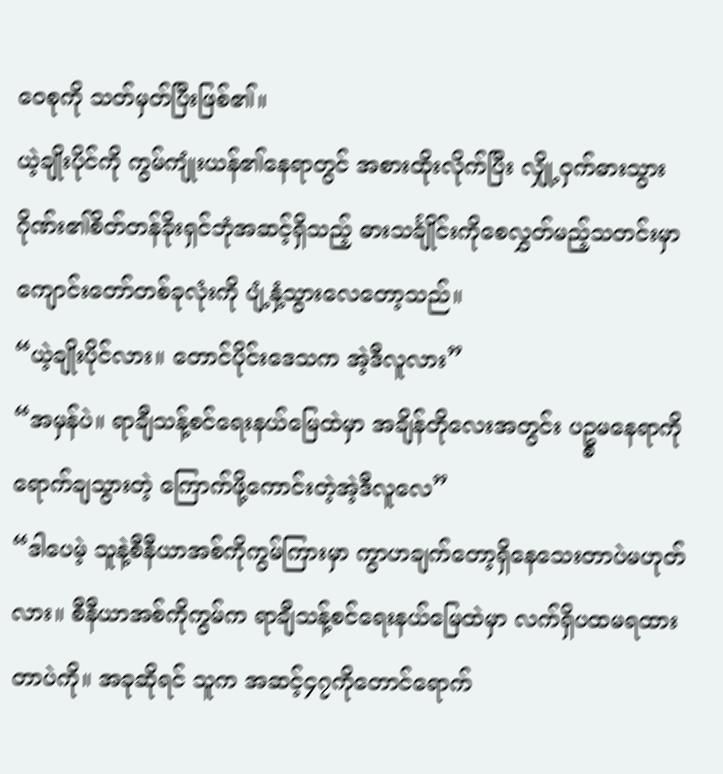ဝေစုကို သတ်မှတ်ပြီးဖြစ်၏။
ယဲ့ချိုးပိုင်ကို ကွမ်ကျုံးယန်၏နေရာတွင် အစားထိုးလိုက်ပြီး လျှို့ဝှက်ဓားသွားဂိုဏ်း၏စိတ်တန်ခိုးရှင်ဘုံအဆင့်ရှိသည့် ဓားသင်္ချိုင်းကိုစေလွှတ်မည့်သတင်းမှာ ကျောင်းတော်တစ်ခုလုံးကို ပျံ့နှံ့သွားလေတော့သည်။
“ယဲ့ချိုးပိုင်လား။ တောင်ပိုင်းဒေသက အဲ့ဒီလူလား”
“အမှန်ပဲ။ ရာချီသန့်စင်ရေးနယ်မြေထဲမှာ အချိန်တိုလေးအတွင်း ပဥ္စမနေရာကို ရောက်ချသွားတဲ့ ကြောက်ဖို့ကောင်းတဲ့အဲ့ဒီလူလေ”
“ဒါပေမဲ့ သူနဲ့စီနီယာအစ်ကိုကွမ်ကြားမှာ ကွာဟချက်တော့ရှိနေသေးတာပဲမဟုတ်လား။ စီနီယာအစ်ကိုကွမ်က ရာချီသန့်စင်ရေးနယ်မြေထဲမှာ လက်ရှိပထမရထားတာပဲကို။ အခုဆိုရင် သူက အဆင့်၄၇ကိုတောင်ရောက်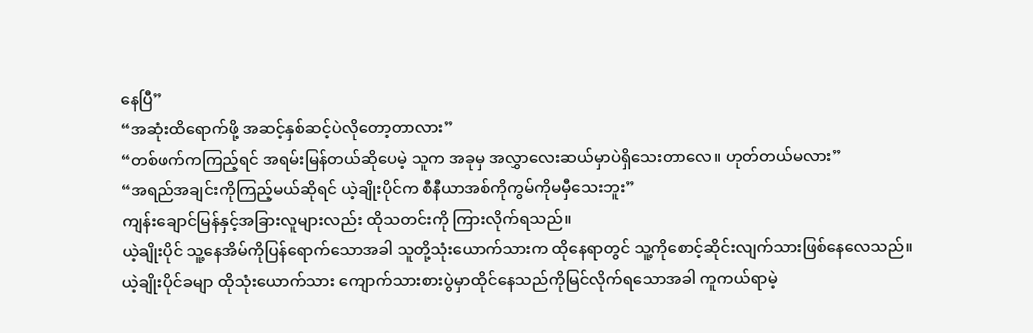နေပြီ”
“အဆုံးထိရောက်ဖို့ အဆင့်နှစ်ဆင့်ပဲလိုတော့တာလား”
“တစ်ဖက်ကကြည့်ရင် အရမ်းမြန်တယ်ဆိုပေမဲ့ သူက အခုမှ အလွှာလေးဆယ်မှာပဲရှိသေးတာလေ။ ဟုတ်တယ်မလား”
“အရည်အချင်းကိုကြည့်မယ်ဆိုရင် ယဲ့ချိုးပိုင်က စီနီယာအစ်ကိုကွမ်ကိုမမှီသေးဘူး”
ကျန်းချောင်မြန်နှင့်အခြားလူများလည်း ထိုသတင်းကို ကြားလိုက်ရသည်။
ယဲ့ချိုးပိုင် သူ့နေအိမ်ကိုပြန်ရောက်သောအခါ သူတို့သုံးယောက်သားက ထိုနေရာတွင် သူ့ကိုစောင့်ဆိုင်းလျက်သားဖြစ်နေလေသည်။
ယဲ့ချိုးပိုင်ခမျာ ထိုသုံးယောက်သား ကျောက်သားစားပွဲမှာထိုင်နေသည်ကိုမြင်လိုက်ရသောအခါ ကူကယ်ရာမဲ့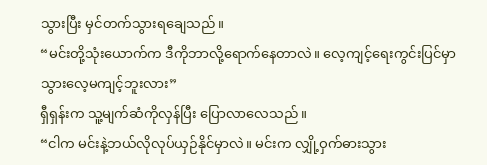သွားပြီး မှင်တက်သွားရချေသည်။
“မင်းတို့သုံးယောက်က ဒီကိုဘာလို့ရောက်နေတာလဲ။ လေ့ကျင့်ရေးကွင်းပြင်မှာ သွားလေ့မကျင့်ဘူးလား”
ရှီရှန်းက သူ့မျက်ဆံကိုလှန်ပြီး ပြောလာလေသည်။
“ငါက မင်းနဲ့ဘယ်လိုလုပ်ယှဉ်နိုင်မှာလဲ။ မင်းက လျှို့ဝှက်ဓားသွား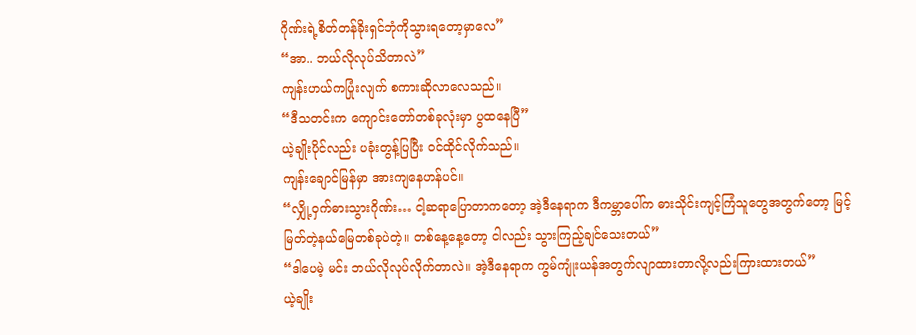ဂိုဏ်းရဲ့စိတ်တန်ခိုးရှင်ဘုံကိုသွားရတော့မှာလေ”
“အာ.. ဘယ်လိုလုပ်သိတာလဲ”
ကျန်းဟယ်ကပြုံးလျက် စကားဆိုလာလေသည်။
“ဒီသတင်းက ကျောင်းတော်တစ်ခုလုံးမှာ ပွထနေပြီ”
ယဲ့ချိုးပိုင်လည်း ပခုံးတွန့်ပြပြီး ဝင်ထိုင်လိုက်သည်။
ကျန်းချောင်မြန်မှာ အားကျနေဟန်ပင်။
“လျှို့ဝှက်ဓားသွားဂိုဏ်း… ငါ့ဆရာပြောတာကတော့ အဲ့ဒီနေရာက ဒီကမ္ဘာပေါ်က ဓားသိုင်းကျင့်ကြံသူတွေအတွက်တော့ မြင့်မြတ်တဲ့နယ်မြေတစ်ခုပဲတဲ့။ တစ်နေ့နေ့တော့ ငါလည်း သွားကြည့်ချင်သေးတယ်”
“ဒါပေမဲ့ မင်း ဘယ်လိုလုပ်လိုက်တာလဲ။ အဲ့ဒီနေရာက ကွမ်ကျုံးယန်အတွက်လျာထားတာလို့လည်းကြားထားတယ်”
ယဲ့ချိုး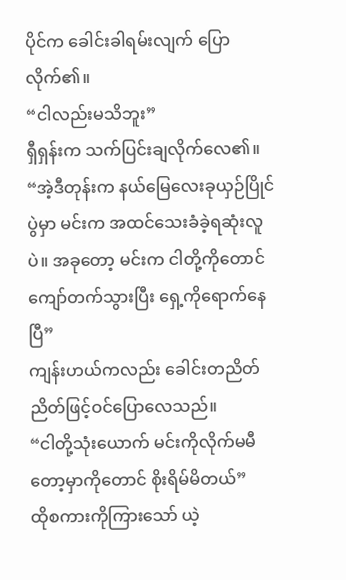ပိုင်က ခေါင်းခါရမ်းလျက် ပြောလိုက်၏။
“ငါလည်းမသိဘူး”
ရှီရှန်းက သက်ပြင်းချလိုက်လေ၏။
“အဲ့ဒီတုန်းက နယ်မြေလေးခုယှဉ်ပြိုင်ပွဲမှာ မင်းက အထင်သေးခံခဲ့ရဆုံးလူပဲ။ အခုတော့ မင်းက ငါတို့ကိုတောင်ကျော်တက်သွားပြီး ရှေ့ကိုရောက်နေပြီ”
ကျန်းဟယ်ကလည်း ခေါင်းတညိတ်ညိတ်ဖြင့်ဝင်ပြောလေသည်။
“ငါတို့သုံးယောက် မင်းကိုလိုက်မမီတော့မှာကိုတောင် စိုးရိမ်မိတယ်”
ထိုစကားကိုကြားသော် ယဲ့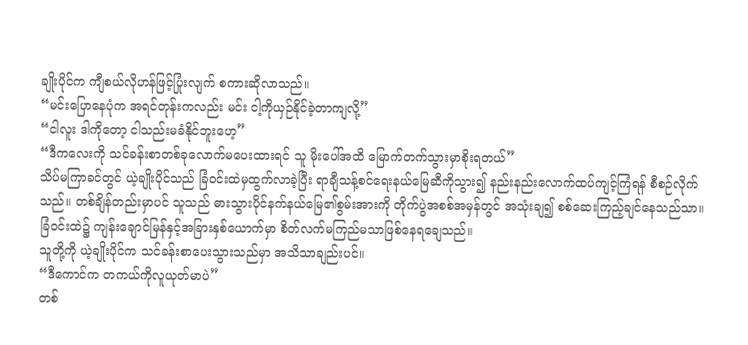ချိုးပိုင်က ကျီစယ်လိုဟန်ဖြင့်ပြုံးလျက် စကားဆိုလာသည်။
“မင်းပြောနေပုံက အရင်တုန်းကလည်း မင်း ငါ့ကိုယှဉ်နိုင်ခဲ့တာကျလို့”
“ငါလူး ဒါကိုတော့ ငါသည်းမခံနိုင်ဘူးဟေ့”
“ဒီကလေးကို သင်ခန်းစာတစ်ခုလောက်မပေးထားရင် သူ မိုးပေါ်အထိ မြောက်တက်သွားမှာစိုးရတယ်”
သိပ်မကြာခင်တွင် ယဲ့ချိုးပိုင်သည် ခြံဝင်းထဲမှထွက်လာခဲ့ပြီး ရာချီသန့်စင်ရေးနယ်မြေဆီကိုသွား၍ နည်းနည်းလောက်ထပ်ကျင့်ကြံရန် စီစဉ်လိုက်သည်။ တစ်ချိန်တည်းမှာပင် သူသည် ဓားသွားပိုင်နက်နယ်မြေ၏စွမ်းအားကို တိုက်ပွဲအစစ်အမှန်တွင် အသုံးချ၍ စစ်ဆေးကြည့်ချင်နေသည်သာ။
ခြံဝင်းထဲ၌ ကျန်းချောင်မြန်နှင့်အခြားနှစ်ယောက်မှာ စိတ်လက်မကြည်မသာဖြစ်နေရချေသည်။
သူတို့ကို ယဲ့ချိုးပိုင်က သင်ခန်းစာပေးသွားသည်မှာ အသိသာချည်းပင်။
“ဒီကောင်က တကယ်ကိုလူယုတ်မာပဲ”
တစ်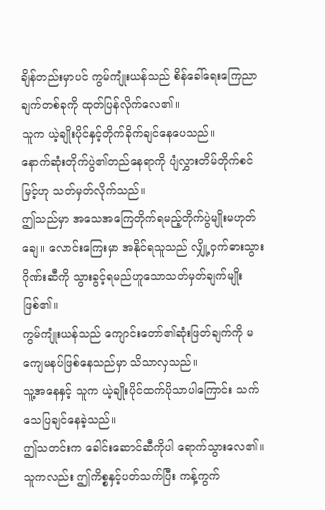ချိန်တည်းမှာပင် ကွမ်ကျုံးယန်သည် စိန်ခေါ်ရေးကြေညာချက်တစ်ခုကို ထုတ်ပြန်လိုက်လေ၏။
သူက ယဲ့ချိုးပိုင်နှင့်တိုက်ခိုက်ချင်နေပေသည်။
နောက်ဆုံးတိုက်ပွဲ၏တည်နေရာကို ပျံလွှားတိမ်တိုက်စင်မြင့်ဟု သတ်မှတ်လိုက်သည်။
ဤသည်မှာ အသေအကြေတိုက်ရမည့်တိုက်ပွဲမျိုးမဟုတ်ချေ။ လောင်းကြေးမှာ အနိုင်ရသူသည် လျှို့ဝှက်ဓားသွားဂိုဏ်းဆီကို သွားခွင့်ရမည်ဟူသောသတ်မှတ်ချက်မျိုး ဖြစ်၏။
ကွမ်ကျုံးယန်သည် ကျောင်းတော်၏ဆုံးဖြတ်ချက်ကို မကျေမနပ်ဖြစ်နေသည်မှာ သိသာလှသည်။
သူ့အနေနှင့် သူက ယဲ့ချိုးပိုင်ထက်ပိုသာပါကြောင်း သက်သေပြချင်နေခဲ့သည်။
ဤသတင်းက ခေါင်းဆောင်ဆီကိုပါ ရောက်သွားလေ၏။
သူကလည်း ဤကိစ္စနှင့်ပတ်သက်ပြီး ကန့်ကွက်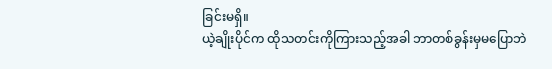ခြင်းမရှိ။
ယဲ့ချိုးပိုင်က ထိုသတင်းကိုကြားသည့်အခါ ဘာတစ်ခွန်းမှမပြောဘဲ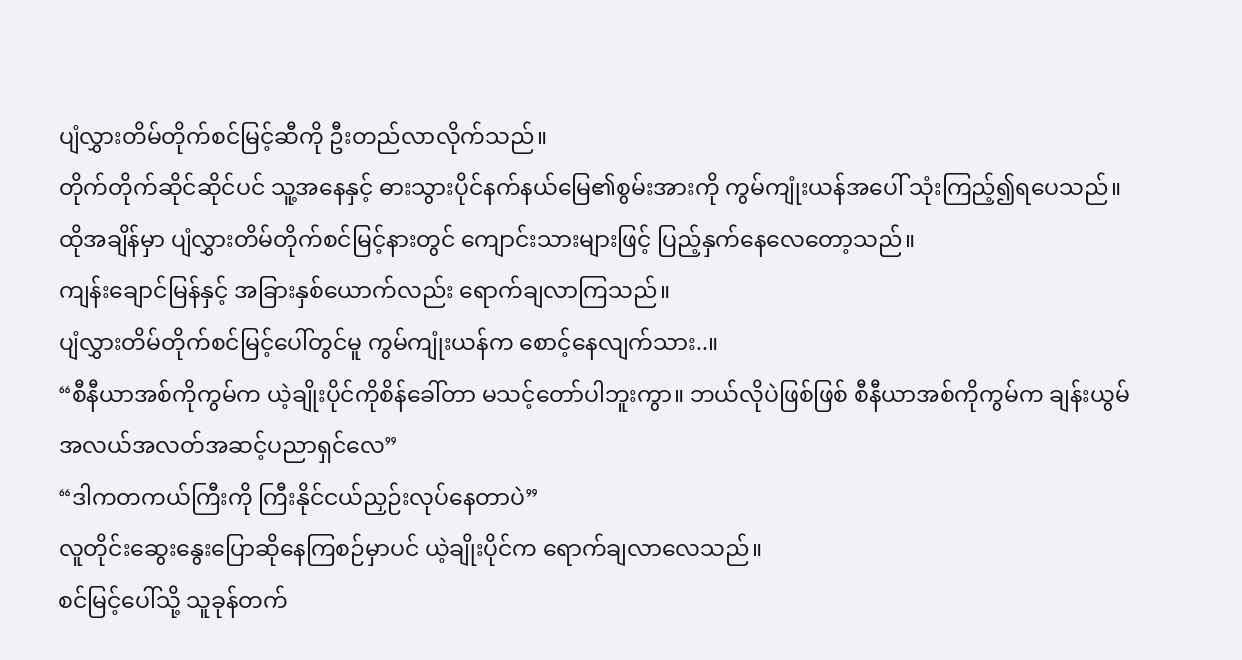ပျံလွှားတိမ်တိုက်စင်မြင့်ဆီကို ဦးတည်လာလိုက်သည်။
တိုက်တိုက်ဆိုင်ဆိုင်ပင် သူ့အနေနှင့် ဓားသွားပိုင်နက်နယ်မြေ၏စွမ်းအားကို ကွမ်ကျုံးယန်အပေါ် သုံးကြည့်၍ရပေသည်။
ထိုအချိန်မှာ ပျံလွှားတိမ်တိုက်စင်မြင့်နားတွင် ကျောင်းသားများဖြင့် ပြည့်နှက်နေလေတော့သည်။
ကျန်းချောင်မြန်နှင့် အခြားနှစ်ယောက်လည်း ရောက်ချလာကြသည်။
ပျံလွှားတိမ်တိုက်စင်မြင့်ပေါ်တွင်မူ ကွမ်ကျုံးယန်က စောင့်နေလျက်သား..။
“စီနီယာအစ်ကိုကွမ်က ယဲ့ချိုးပိုင်ကိုစိန်ခေါ်တာ မသင့်တော်ပါဘူးကွာ။ ဘယ်လိုပဲဖြစ်ဖြစ် စီနီယာအစ်ကိုကွမ်က ချန်းယွမ်အလယ်အလတ်အဆင့်ပညာရှင်လေ”
“ဒါကတကယ်ကြီးကို ကြီးနိုင်ငယ်ညှဉ်းလုပ်နေတာပဲ”
လူတိုင်းဆွေးနွေးပြောဆိုနေကြစဉ်မှာပင် ယဲ့ချိုးပိုင်က ရောက်ချလာလေသည်။
စင်မြင့်ပေါ်သို့ သူခုန်တက်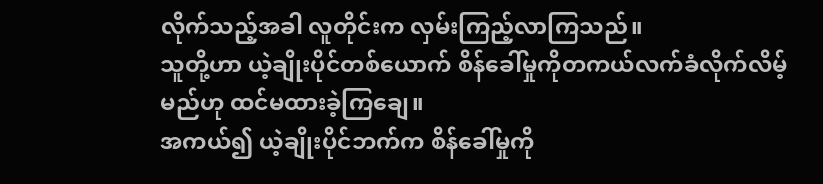လိုက်သည့်အခါ လူတိုင်းက လှမ်းကြည့်လာကြသည်။
သူတို့ဟာ ယဲ့ချိုးပိုင်တစ်ယောက် စိန်ခေါ်မှုကိုတကယ်လက်ခံလိုက်လိမ့်မည်ဟု ထင်မထားခဲ့ကြချေ။
အကယ်၍ ယဲ့ချိုးပိုင်ဘက်က စိန်ခေါ်မှုကို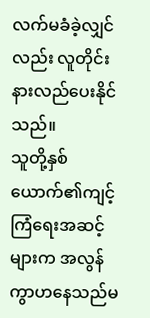လက်မခံခဲ့လျှင်လည်း လူတိုင်း နားလည်ပေးနိုင်သည်။
သူတို့နှစ်ယောက်၏ကျင့်ကြံရေးအဆင့်များက အလွန်ကွာဟနေသည်မ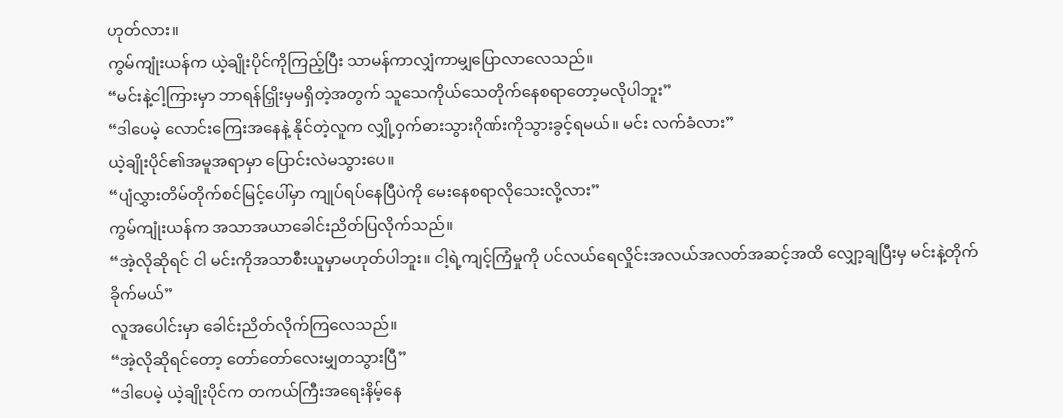ဟုတ်လား။
ကွမ်ကျုံးယန်က ယဲ့ချိုးပိုင်ကိုကြည့်ပြီး သာမန်ကာလျှံကာမျှပြောလာလေသည်။
“မင်းနဲ့ငါ့ကြားမှာ ဘာရန်ငြှိုးမှမရှိတဲ့အတွက် သူသေကိုယ်သေတိုက်နေစရာတော့မလိုပါဘူး”
“ဒါပေမဲ့ လောင်းကြေးအနေနဲ့ နိုင်တဲ့လူက လျှို့ဝှက်ဓားသွားဂိုဏ်းကိုသွားခွင့်ရမယ်။ မင်း လက်ခံလား”
ယဲ့ချိုးပိုင်၏အမူအရာမှာ ပြောင်းလဲမသွားပေ။
“ပျံလွှားတိမ်တိုက်စင်မြင့်ပေါ်မှာ ကျုပ်ရပ်နေပြီပဲကို မေးနေစရာလိုသေးလို့လား”
ကွမ်ကျုံးယန်က အသာအယာခေါင်းညိတ်ပြလိုက်သည်။
“အဲ့လိုဆိုရင် ငါ မင်းကိုအသာစီးယူမှာမဟုတ်ပါဘူး။ ငါ့ရဲ့ကျင့်ကြံမှုကို ပင်လယ်ရေလှိုင်းအလယ်အလတ်အဆင့်အထိ လျှော့ချပြီးမှ မင်းနဲ့တိုက်ခိုက်မယ်”
လူအပေါင်းမှာ ခေါင်းညိတ်လိုက်ကြလေသည်။
“အဲ့လိုဆိုရင်တော့ တော်တော်လေးမျှတသွားပြီ”
“ဒါပေမဲ့ ယဲ့ချိုးပိုင်က တကယ်ကြီးအရေးနိမ့်နေ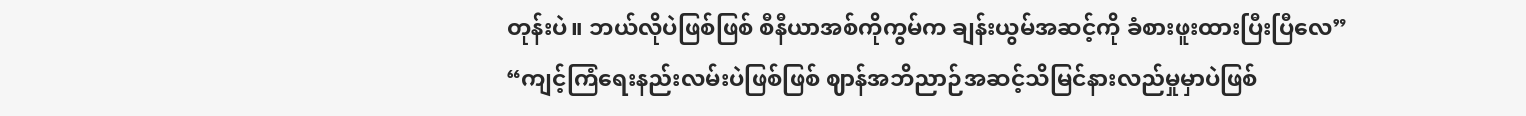တုန်းပဲ။ ဘယ်လိုပဲဖြစ်ဖြစ် စီနီယာအစ်ကိုကွမ်က ချန်းယွမ်အဆင့်ကို ခံစားဖူးထားပြီးပြီလေ”
“ကျင့်ကြံရေးနည်းလမ်းပဲဖြစ်ဖြစ် ဈာန်အဘိညာဉ်အဆင့်သိမြင်နားလည်မှုမှာပဲဖြစ်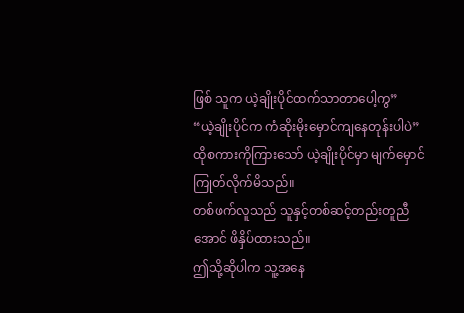ဖြစ် သူက ယဲ့ချိုးပိုင်ထက်သာတာပေါ့ကွ”
“ယဲ့ချိုးပိုင်က ကံဆိုးမိုးမှောင်ကျနေတုန်းပါပဲ”
ထိုစကားကိုကြားသော် ယဲ့ချိုးပိုင်မှာ မျက်မှောင်ကြုတ်လိုက်မိသည်။
တစ်ဖက်လူသည် သူနှင့်တစ်ဆင့်တည်းတူညီအောင် ဖိနှိပ်ထားသည်။
ဤသို့ဆိုပါက သူ့အနေ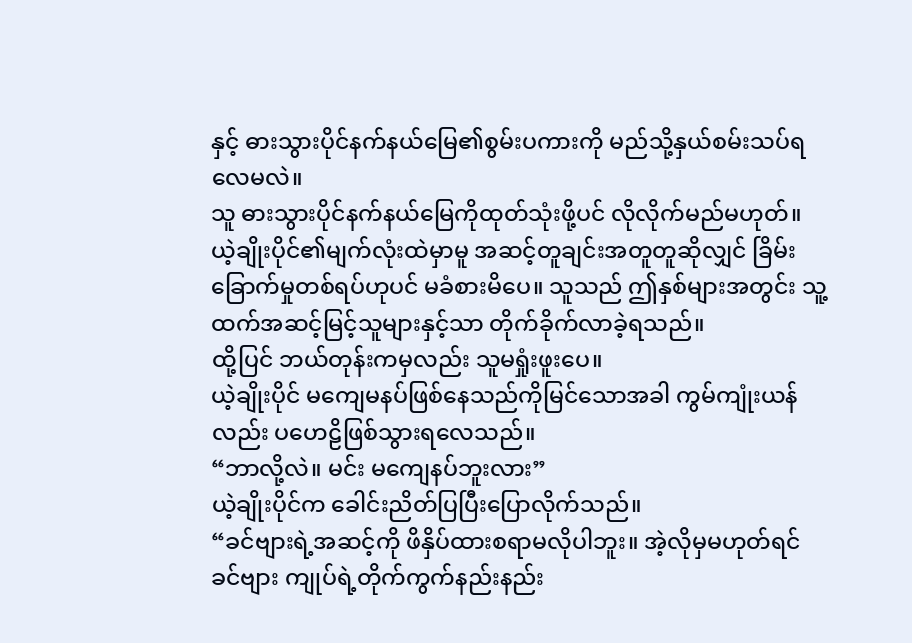နှင့် ဓားသွားပိုင်နက်နယ်မြေ၏စွမ်းပကားကို မည်သို့နှယ်စမ်းသပ်ရလေမလဲ။
သူ ဓားသွားပိုင်နက်နယ်မြေကိုထုတ်သုံးဖို့ပင် လိုလိုက်မည်မဟုတ်။
ယဲ့ချိုးပိုင်၏မျက်လုံးထဲမှာမူ အဆင့်တူချင်းအတူတူဆိုလျှင် ခြိမ်းခြောက်မှုတစ်ရပ်ဟုပင် မခံစားမိပေ။ သူသည် ဤနှစ်များအတွင်း သူ့ထက်အဆင့်မြင့်သူများနှင့်သာ တိုက်ခိုက်လာခဲ့ရသည်။
ထို့ပြင် ဘယ်တုန်းကမှလည်း သူမရှုံးဖူးပေ။
ယဲ့ချိုးပိုင် မကျေမနပ်ဖြစ်နေသည်ကိုမြင်သောအခါ ကွမ်ကျုံးယန်လည်း ပဟေဠိဖြစ်သွားရလေသည်။
“ဘာလို့လဲ။ မင်း မကျေနပ်ဘူးလား”
ယဲ့ချိုးပိုင်က ခေါင်းညိတ်ပြပြီးပြောလိုက်သည်။
“ခင်ဗျားရဲ့အဆင့်ကို ဖိနှိပ်ထားစရာမလိုပါဘူး။ အဲ့လိုမှမဟုတ်ရင် ခင်ဗျား ကျုပ်ရဲ့တိုက်ကွက်နည်းနည်း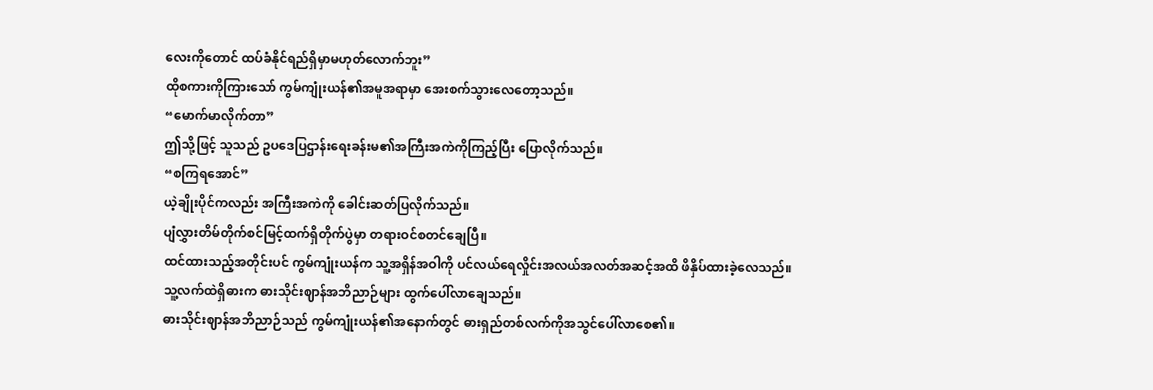လေးကိုတောင် ထပ်ခံနိုင်ရည်ရှိမှာမဟုတ်လောက်ဘူး”
ထိုစကားကိုကြားသော် ကွမ်ကျုံးယန်၏အမူအရာမှာ အေးစက်သွားလေတော့သည်။
“မောက်မာလိုက်တာ”
ဤသို့ဖြင့် သူသည် ဥပဒေပြဌာန်းရေးခန်းမ၏အကြီးအကဲကိုကြည့်ပြီး ပြောလိုက်သည်။
“စကြရအောင်”
ယဲ့ချိုးပိုင်ကလည်း အကြီးအကဲကို ခေါင်းဆတ်ပြလိုက်သည်။
ပျံလွှားတိမ်တိုက်စင်မြင့်ထက်ရှိတိုက်ပွဲမှာ တရားဝင်စတင်ချေပြီ။
ထင်ထားသည့်အတိုင်းပင် ကွမ်ကျုံးယန်က သူ့အရှိန်အဝါကို ပင်လယ်ရေလှိုင်းအလယ်အလတ်အဆင့်အထိ ဖိနှိပ်ထားခဲ့လေသည်။
သူ့လက်ထဲရှိဓားက ဓားသိုင်းဈာန်အဘိညာဉ်များ ထွက်ပေါ်လာချေသည်။
ဓားသိုင်းဈာန်အဘိညာဉ်သည် ကွမ်ကျုံးယန်၏အနောက်တွင် ဓားရှည်တစ်လက်ကိုအသွင်ပေါ်လာစေ၏။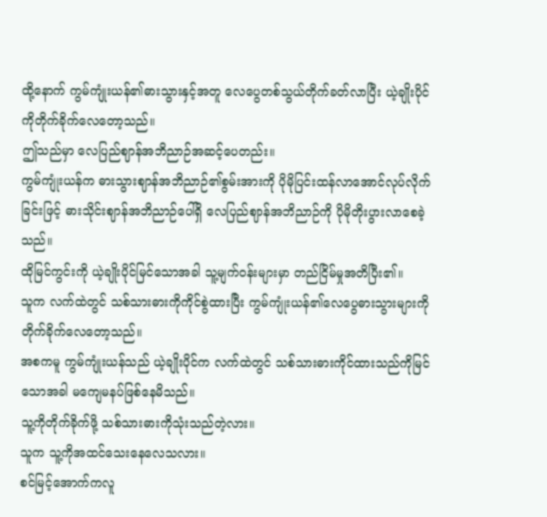ထို့နောက် ကွမ်ကျုံးယန်၏ဓားသွားနှင့်အတူ လေပွေတစ်သွယ်တိုက်ခတ်လာပြီး ယဲ့ချိုးပိုင်ကိုတိုက်ခိုက်လေတော့သည်။
ဤသည်မှာ လေပြည်ဈာန်အဘိညာဉ်အဆင့်ပေတည်း။
ကွမ်ကျုံးယန်က ဓားသွားဈာန်အဘိညာဉ်၏စွမ်းအားကို ပိုမိုပြင်းထန်လာအောင်လုပ်လိုက်ခြင်းဖြင့် ဓားသိုင်းဈာန်အဘိညာဉ်ပေါ်ရှိ လေပြည်ဈာန်အဘိညာဉ်ကို ပိုမိုတိုးပွားလာစေခဲ့သည်။
ထိုမြင်ကွင်းကို ယဲ့ချိုးပိုင်မြင်သောအခါ သူ့မျက်ဝန်းများမှာ တည်ငြိမ်မှုအတိပြီး၏။
သူက လက်ထဲတွင် သစ်သားဓားကိုကိုင်စွဲထားပြီး ကွမ်ကျုံးယန်၏လေပွေဓားသွားများကို တိုက်ခိုက်လေတော့သည်။
အစကမူ ကွမ်ကျုံးယန်သည် ယဲ့ချိုးပိုင်က လက်ထဲတွင် သစ်သားဓားကိုင်ထားသည်ကိုမြင်သောအခါ မကျေမနပ်ဖြစ်နေမိသည်။
သူ့ကိုတိုက်ခိုက်ဖို့ သစ်သားဓားကိုသုံးသည်တဲ့လား။
သူက သူ့ကိုအထင်သေးနေလေသလား။
စင်မြင့်အောက်ကလူ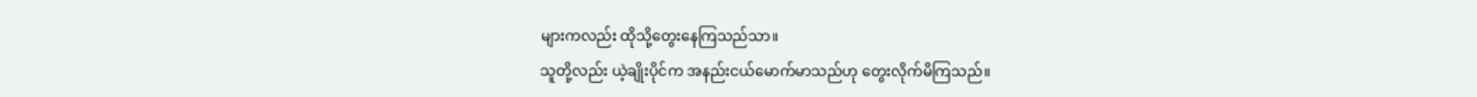များကလည်း ထိုသို့တွေးနေကြသည်သာ။
သူတို့လည်း ယဲ့ချိုးပိုင်က အနည်းငယ်မောက်မာသည်ဟု တွေးလိုက်မိကြသည်။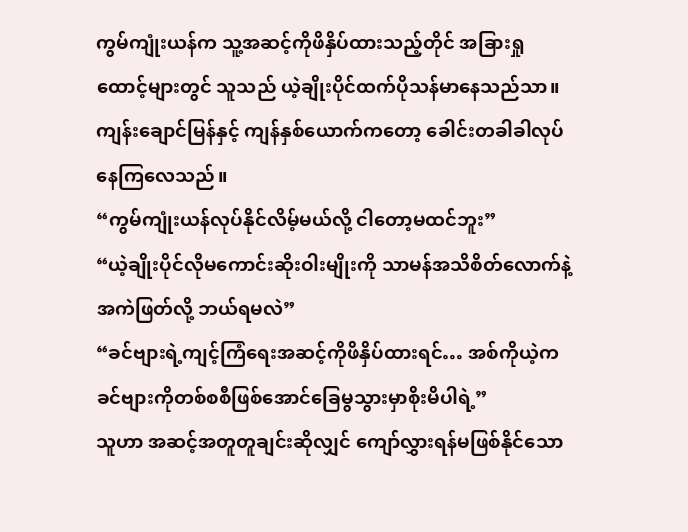ကွမ်ကျုံးယန်က သူ့အဆင့်ကိုဖိနှိပ်ထားသည့်တိုင် အခြားရှုထောင့်များတွင် သူသည် ယဲ့ချိုးပိုင်ထက်ပိုသန်မာနေသည်သာ။
ကျန်းချောင်မြန်နှင့် ကျန်နှစ်ယောက်ကတော့ ခေါင်းတခါခါလုပ်နေကြလေသည်။
“ကွမ်ကျုံးယန်လုပ်နိုင်လိမ့်မယ်လို့ ငါတော့မထင်ဘူး”
“ယဲ့ချိုးပိုင်လိုမကောင်းဆိုးဝါးမျိုးကို သာမန်အသိစိတ်လောက်နဲ့အကဲဖြတ်လို့ ဘယ်ရမလဲ”
“ခင်ဗျားရဲ့ကျင့်ကြံရေးအဆင့်ကိုဖိနှိပ်ထားရင်… အစ်ကိုယဲ့က ခင်ဗျားကိုတစ်စစီဖြစ်အောင်ခြေမွသွားမှာစိုးမိပါရဲ့”
သူဟာ အဆင့်အတူတူချင်းဆိုလျှင် ကျော်လွှားရန်မဖြစ်နိုင်သော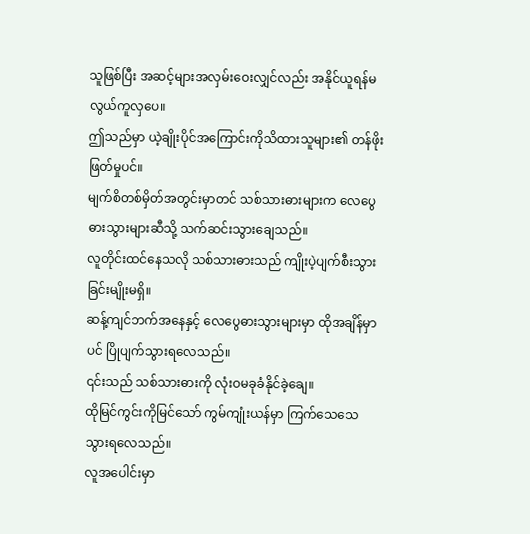သူဖြစ်ပြီး အဆင့်များအလှမ်းဝေးလျှင်လည်း အနိုင်ယူရန်မလွယ်ကူလှပေ။
ဤသည်မှာ ယဲ့ချိုးပိုင်အကြောင်းကိုသိထားသူများ၏ တန်ဖိုးဖြတ်မှုပင်။
မျက်စိတစ်မှိတ်အတွင်းမှာတင် သစ်သားဓားများက လေပွေဓားသွားများဆီသို့ သက်ဆင်းသွားချေသည်။
လူတိုင်းထင်နေသလို သစ်သားဓားသည် ကျိုးပဲ့ပျက်စီးသွားခြင်းမျိုးမရှိ။
ဆန့်ကျင်ဘက်အနေနှင့် လေပွေဓားသွားများမှာ ထိုအချိန်မှာပင် ပြိုပျက်သွားရလေသည်။
၎င်းသည် သစ်သားဓားကို လုံးဝမခုခံနိုင်ခဲ့ချေ။
ထိုမြင်ကွင်းကိုမြင်သော် ကွမ်ကျုံးယန်မှာ ကြက်သေသေသွားရလေသည်။
လူအပေါင်းမှာ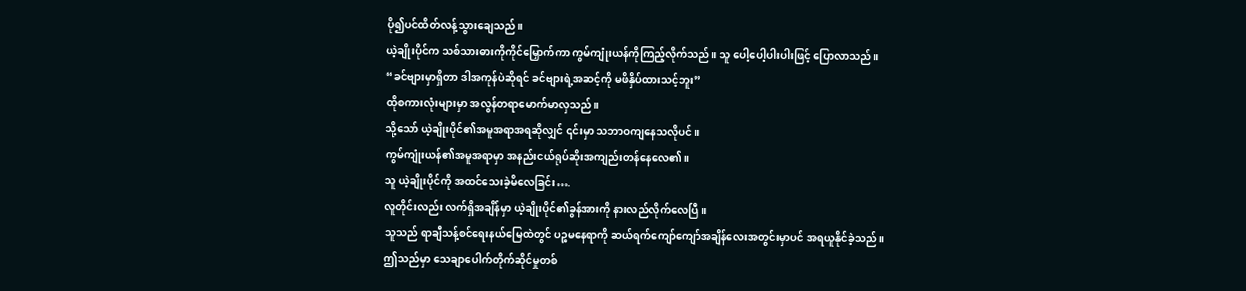ပို၍ပင်ထိတ်လန့်သွားချေသည်။
ယဲ့ချိုးပိုင်က သစ်သားဓားကိုကိုင်မြှောက်ကာ ကွမ်ကျုံးယန်ကိုကြည့်လိုက်သည်။ သူ ပေါ့ပေါ့ပါးပါးဖြင့် ပြောလာသည်။
“ခင်ဗျားမှာရှိတာ ဒါအကုန်ပဲဆိုရင် ခင်ဗျားရဲ့အဆင့်ကို မဖိနှိပ်ထားသင့်ဘူး”
ထိုစကားလုံးများမှာ အလွန်တရာမောက်မာလှသည်။
သို့သော် ယဲ့ချိုးပိုင်၏အမူအရာအရဆိုလျှင် ၎င်းမှာ သဘာဝကျနေသလိုပင်။
ကွမ်ကျုံးယန်၏အမူအရာမှာ အနည်းငယ်ရုပ်ဆိုးအကျည်းတန်နေလေ၏။
သူ ယဲ့ချိုးပိုင်ကို အထင်သေးခဲ့မိလေခြင်း….
လူတိုင်းလည်း လက်ရှိအချိန်မှာ ယဲ့ချိုးပိုင်၏ခွန်အားကို နားလည်လိုက်လေပြီ။
သူသည် ရာချီသန့်စင်ရေးနယ်မြေထဲတွင် ပဉ္စမနေရာကို ဆယ်ရက်ကျော်ကျော်အချိန်လေးအတွင်းမှာပင် အရယူနိုင်ခဲ့သည်။
ဤသည်မှာ သေချာပေါက်တိုက်ဆိုင်မှုတစ်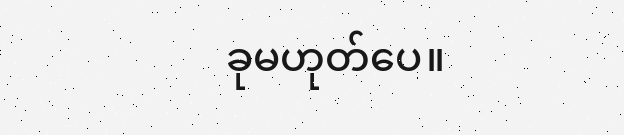ခုမဟုတ်ပေ။